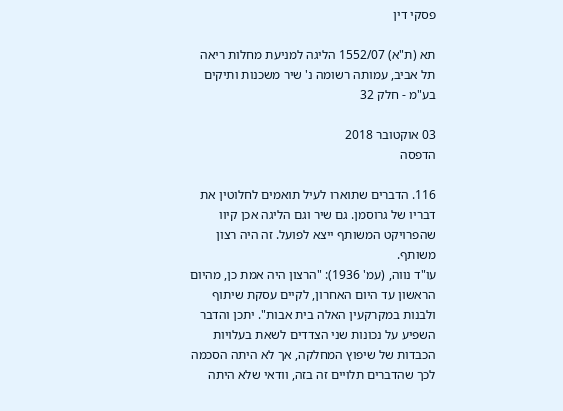פסקי דין

תא (ת"א) 1552/07 הליגה למניעת מחלות ריאה תל אביב, עמותה רשומה נ' שיר משכנות ותיקים בע"מ - חלק 32

03 אוקטובר 2018
הדפסה

116. הדברים שתוארו לעיל תואמים לחלוטין את דבריו של גרוסמן. גם שיר וגם הליגה אכן קיוו שהפרויקט המשותף ייצא לפועל. זה היה רצון משותף.
עו"ד נווה, (עמ' 1936): "הרצון היה אמת כן, מהיום הראשון עד היום האחרון, לקיים עסקת שיתוף ולבנות במקרקעין האלה בית אבות". יתכן והדבר השפיע על נכונות שני הצדדים לשאת בעלויות הכבדות של שיפוץ המחלקה, אך לא היתה הסכמה לכך שהדברים תלויים זה בזה, וודאי שלא היתה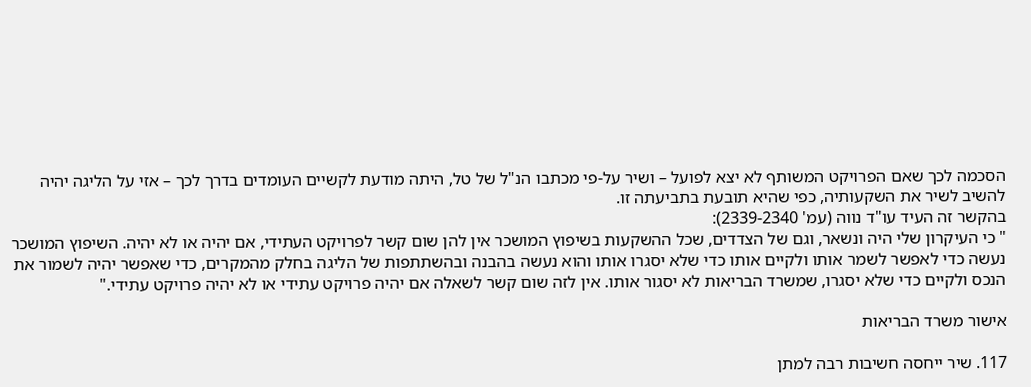הסכמה לכך שאם הפרויקט המשותף לא יצא לפועל – ושיר על-פי מכתבו הנ"ל של טל, היתה מודעת לקשיים העומדים בדרך לכך – אזי על הליגה יהיה להשיב לשיר את השקעותיה, כפי שהיא תובעת בתביעתה זו.
בהקשר זה העיד עו"ד נווה (עמ' 2339-2340):
" כי העיקרון שלי היה ונשאר, וגם של הצדדים, שכל ההשקעות בשיפוץ המושכר אין להן שום קשר לפרויקט העתידי, אם יהיה או לא יהיה. השיפוץ המושכר נעשה כדי לאפשר לשמר אותו ולקיים אותו כדי שלא יסגרו אותו והוא נעשה בהבנה ובהשתתפות של הליגה בחלק מהמקרים, כדי שאפשר יהיה לשמור את הנכס ולקיים כדי שלא יסגרו, שמשרד הבריאות לא יסגור אותו. אין לזה שום קשר לשאלה אם יהיה פרויקט עתידי או לא יהיה פרויקט עתידי."

אישור משרד הבריאות

117. שיר ייחסה חשיבות רבה למתן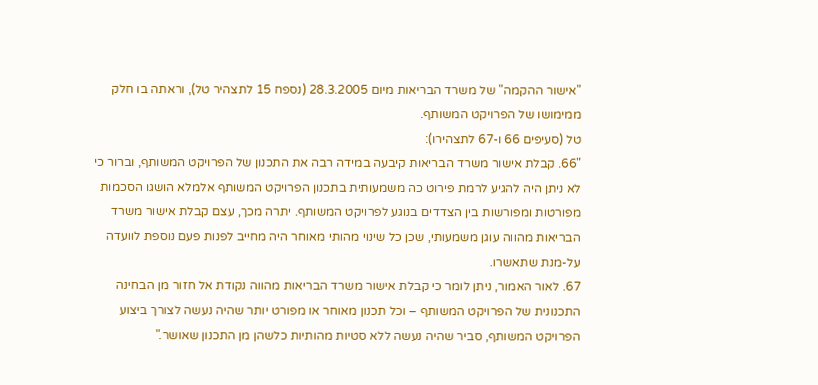"אישור ההקמה" של משרד הבריאות מיום 28.3.2005 (נספח 15 לתצהיר טל), וראתה בו חלק ממימושו של הפרויקט המשותף.
טל (סעיפים 66 ו-67 לתצהירו):
"66. קבלת אישור משרד הבריאות קיבעה במידה רבה את התכנון של הפרויקט המשותף, וברור כי לא ניתן היה להגיע לרמת פירוט כה משמעותית בתכנון הפרויקט המשותף אלמלא הושגו הסכמות מפורטות ומפורשות בין הצדדים בנוגע לפרויקט המשותף. יתרה מכך, עצם קבלת אישור משרד הבריאות מהווה עוגן משמעותי, שכן כל שינוי מהותי מאוחר היה מחייב לפנות פעם נוספת לוועדה על-מנת שתאשרו.
67. לאור האמור, ניתן לומר כי קבלת אישור משרד הבריאות מהווה נקודת אל חזור מן הבחינה התכנונית של הפרויקט המשותף – וכל תכנון מאוחר או מפורט יותר שהיה נעשה לצורך ביצוע הפרויקט המשותף, סביר שהיה נעשה ללא סטיות מהותיות כלשהן מן התכנון שאושר."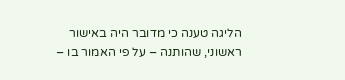הליגה טענה כי מדובר היה באישור ראשוני, שהותנה – על פי האמור בו –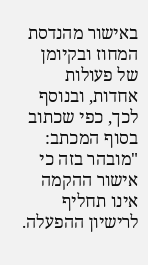באישור מהנדסת המחוז ובקיומן של פעולות אחדות, ובנוסף לכך, כפי שכתוב בסוף המכתב: "מובהר בזה כי אישור ההקמה אינו תחליף לרישיון ההפעלה.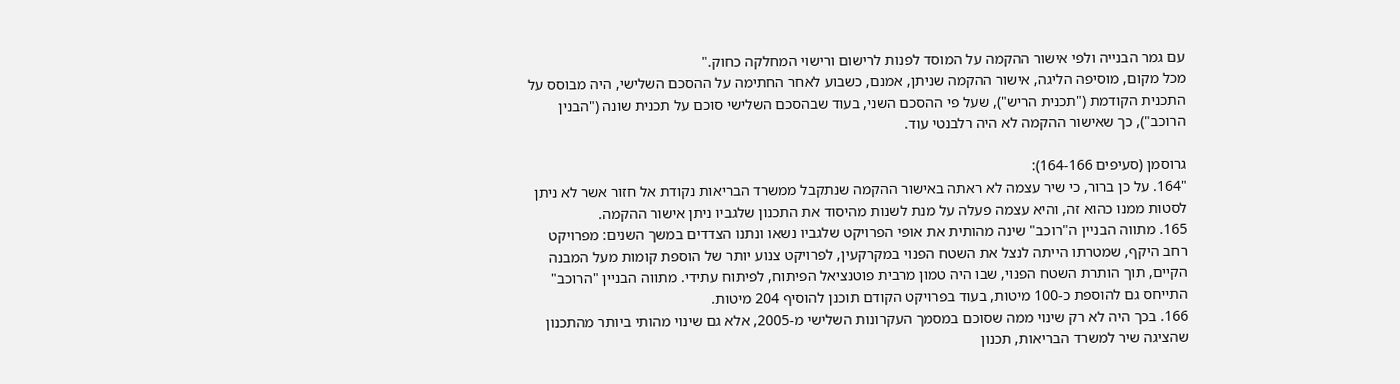עם גמר הבנייה ולפי אישור ההקמה על המוסד לפנות לרישום ורישוי המחלקה כחוק."
מכל מקום, מוסיפה הליגה, אישור ההקמה שניתן, אמנם, כשבוע לאחר החתימה על ההסכם השלישי, היה מבוסס על התכנית הקודמת ("תכנית הריש"), שעל פי ההסכם השני, בעוד שבהסכם השלישי סוכם על תכנית שונה ("הבנין הרוכב"), כך שאישור ההקמה לא היה רלבנטי עוד.

גרוסמן (סעיפים 164-166):
"164. על כן ברור, כי שיר עצמה לא ראתה באישור ההקמה שנתקבל ממשרד הבריאות נקודת אל חזור אשר לא ניתן לסטות ממנו כהוא זה, והיא עצמה פעלה על מנת לשנות מהיסוד את התכנון שלגביו ניתן אישור ההקמה.
165. מתווה הבניין ה"רוכב" שינה מהותית את אופי הפרויקט שלגביו נשאו ונתנו הצדדים במשך השנים: מפרויקט רחב היקף, שמטרתו הייתה לנצל את השטח הפנוי במקרקעין, לפרויקט צנוע יותר של הוספת קומות מעל המבנה הקיים, תוך הותרת השטח הפנוי, שבו היה טמון מרבית פוטנציאל הפיתוח, לפיתוח עתידי. מתווה הבניין "הרוכב" התייחס גם להוספת כ-100 מיטות, בעוד בפרויקט הקודם תוכנן להוסיף 204 מיטות.
166. בכך היה לא רק שינוי ממה שסוכם במסמך העקרונות השלישי מ-2005, אלא גם שינוי מהותי ביותר מהתכנון שהציגה שיר למשרד הבריאות, תכנון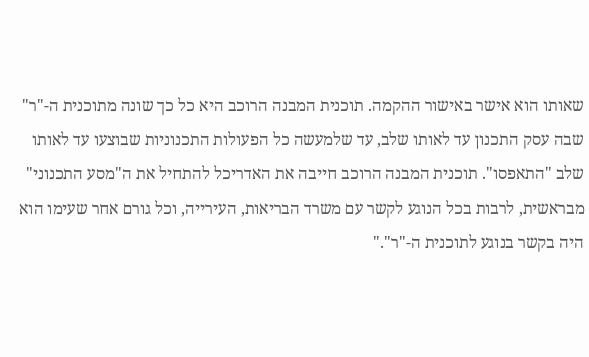שאותו הוא אישר באישור ההקמה. תוכנית המבנה הרוכב היא כל כך שונה מתוכנית ה-"ר" שבה עסק התכנון עד לאותו שלב, עד שלמעשה כל הפעולות התכנוניות שבוצעו עד לאותו שלב "התאפסו". תוכנית המבנה הרוכב חייבה את האדריכל להתחיל את ה"מסע התכנוני" מבראשית, לרבות בכל הנוגע לקשר עם משרד הבריאות, העירייה, וכל גורם אחר שעימו הוא היה בקשר בנוגע לתוכנית ה-"ר"."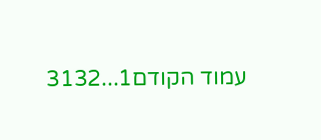עמוד הקודם1...3132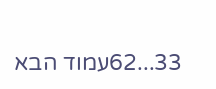33...62עמוד הבא